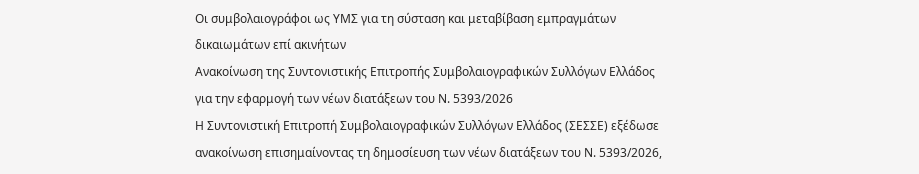Οι συμβολαιογράφοι ως ΥΜΣ για τη σύσταση και μεταβίβαση εμπραγμάτων δικαιωμάτων επί ακινήτων
Ανακοίνωση της Συντονιστικής Επιτροπής Συμβολαιογραφικών Συλλόγων Ελλάδος για την εφαρμογή των νέων διατάξεων του Ν. 5393/2026
Η Συντονιστική Επιτροπή Συμβολαιογραφικών Συλλόγων Ελλάδος (ΣΕΣΣΕ) εξέδωσε ανακοίνωση επισημαίνοντας τη δημοσίευση των νέων διατάξεων του Ν. 5393/2026,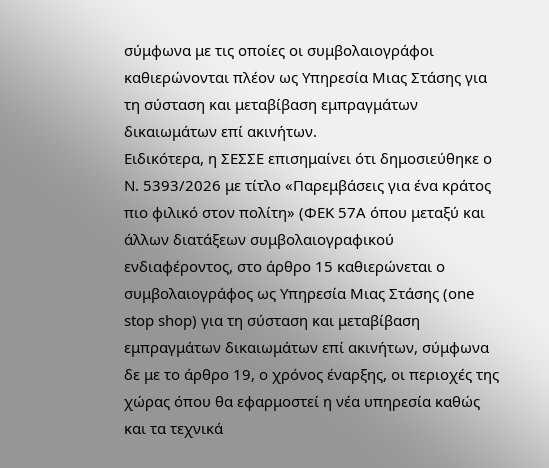σύμφωνα με τις οποίες οι συμβολαιογράφοι καθιερώνονται πλέον ως Υπηρεσία Μιας Στάσης για τη σύσταση και μεταβίβαση εμπραγμάτων δικαιωμάτων επί ακινήτων.
Ειδικότερα, η ΣΕΣΣΕ επισημαίνει ότι δημοσιεύθηκε ο Ν. 5393/2026 με τίτλο «Παρεμβάσεις για ένα κράτος πιο φιλικό στον πολίτη» (ΦΕΚ 57Α όπου μεταξύ και άλλων διατάξεων συμβολαιογραφικού ενδιαφέροντος, στο άρθρο 15 καθιερώνεται ο συμβολαιογράφος ως Υπηρεσία Μιας Στάσης (one stop shop) για τη σύσταση και μεταβίβαση εμπραγμάτων δικαιωμάτων επί ακινήτων, σύμφωνα δε με το άρθρο 19, ο χρόνος έναρξης, οι περιοχές της χώρας όπου θα εφαρμοστεί η νέα υπηρεσία καθώς και τα τεχνικά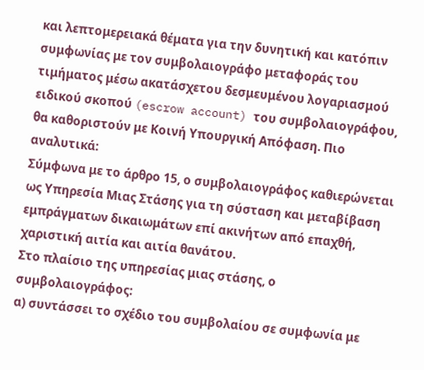και λεπτομερειακά θέματα για την δυνητική και κατόπιν συμφωνίας με τον συμβολαιογράφο μεταφοράς του τιμήματος μέσω ακατάσχετου δεσμευμένου λογαριασμού ειδικού σκοπού (escrow account) του συμβολαιογράφου, θα καθοριστούν με Κοινή Υπουργική Απόφαση. Πιο αναλυτικά:
Σύμφωνα με το άρθρο 15, ο συμβολαιογράφος καθιερώνεται ως Υπηρεσία Μιας Στάσης για τη σύσταση και μεταβίβαση εμπράγματων δικαιωμάτων επί ακινήτων από επαχθή, χαριστική αιτία και αιτία θανάτου.
Στο πλαίσιο της υπηρεσίας μιας στάσης, ο συμβολαιογράφος:
α) συντάσσει το σχέδιο του συμβολαίου σε συμφωνία με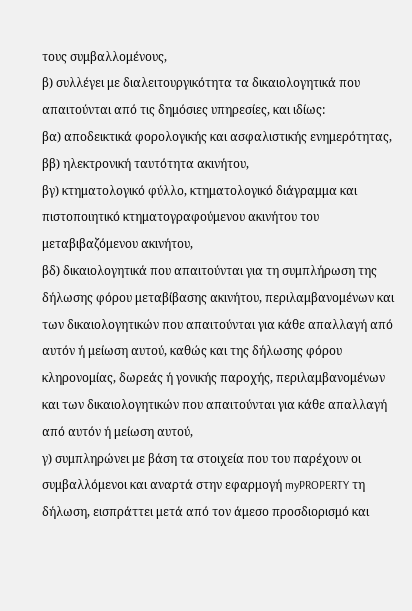τους συμβαλλομένους,
β) συλλέγει με διαλειτουργικότητα τα δικαιολογητικά που απαιτούνται από τις δημόσιες υπηρεσίες, και ιδίως:
βα) αποδεικτικά φορολογικής και ασφαλιστικής ενημερότητας,
ββ) ηλεκτρονική ταυτότητα ακινήτου,
βγ) κτηματολογικό φύλλο, κτηματολογικό διάγραμμα και πιστοποιητικό κτηματογραφούμενου ακινήτου του μεταβιβαζόμενου ακινήτου,
βδ) δικαιολογητικά που απαιτούνται για τη συμπλήρωση της δήλωσης φόρου μεταβίβασης ακινήτου, περιλαμβανομένων και των δικαιολογητικών που απαιτούνται για κάθε απαλλαγή από αυτόν ή μείωση αυτού, καθώς και της δήλωσης φόρου κληρονομίας, δωρεάς ή γονικής παροχής, περιλαμβανομένων και των δικαιολογητικών που απαιτούνται για κάθε απαλλαγή από αυτόν ή μείωση αυτού,
γ) συμπληρώνει με βάση τα στοιχεία που του παρέχουν οι συμβαλλόμενοι και αναρτά στην εφαρμογή myPROPERTY τη δήλωση, εισπράττει μετά από τον άμεσο προσδιορισμό και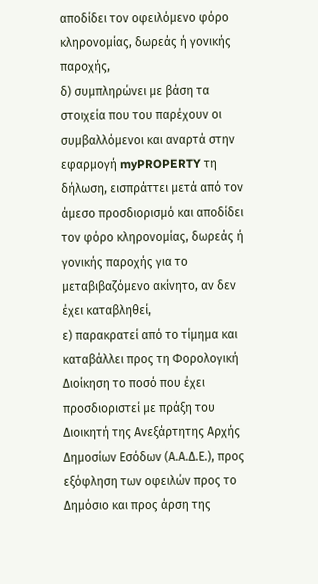αποδίδει τον οφειλόμενο φόρο κληρονομίας, δωρεάς ή γονικής παροχής,
δ) συμπληρώνει με βάση τα στοιχεία που του παρέχουν οι συμβαλλόμενοι και αναρτά στην εφαρμογή myPROPERTY τη δήλωση, εισπράττει μετά από τον άμεσο προσδιορισμό και αποδίδει τον φόρο κληρονομίας, δωρεάς ή γονικής παροχής για το μεταβιβαζόμενο ακίνητο, αν δεν έχει καταβληθεί,
ε) παρακρατεί από το τίμημα και καταβάλλει προς τη Φορολογική Διοίκηση το ποσό που έχει προσδιοριστεί με πράξη του Διοικητή της Ανεξάρτητης Αρχής Δημοσίων Εσόδων (Α.Α.Δ.Ε.), προς εξόφληση των οφειλών προς το Δημόσιο και προς άρση της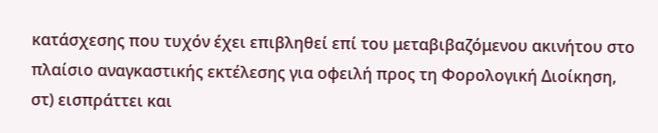κατάσχεσης που τυχόν έχει επιβληθεί επί του μεταβιβαζόμενου ακινήτου στο πλαίσιο αναγκαστικής εκτέλεσης για οφειλή προς τη Φορολογική Διοίκηση,
στ) εισπράττει και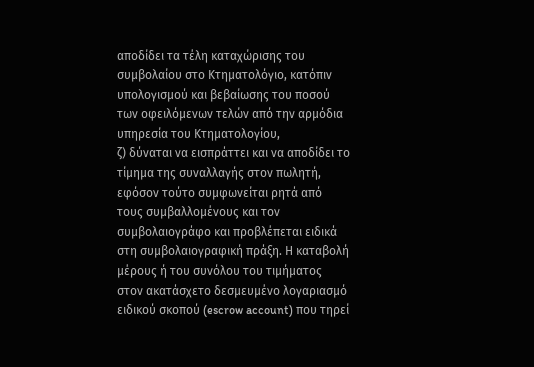αποδίδει τα τέλη καταχώρισης του συμβολαίου στο Κτηματολόγιο, κατόπιν υπολογισμού και βεβαίωσης του ποσού των οφειλόμενων τελών από την αρμόδια υπηρεσία του Κτηματολογίου,
ζ) δύναται να εισπράττει και να αποδίδει το τίμημα της συναλλαγής στον πωλητή, εφόσον τούτο συμφωνείται ρητά από τους συμβαλλομένους και τον συμβολαιογράφο και προβλέπεται ειδικά στη συμβολαιογραφική πράξη. Η καταβολή μέρους ή του συνόλου του τιμήματος στον ακατάσχετο δεσμευμένο λογαριασμό ειδικού σκοπού (escrow account) που τηρεί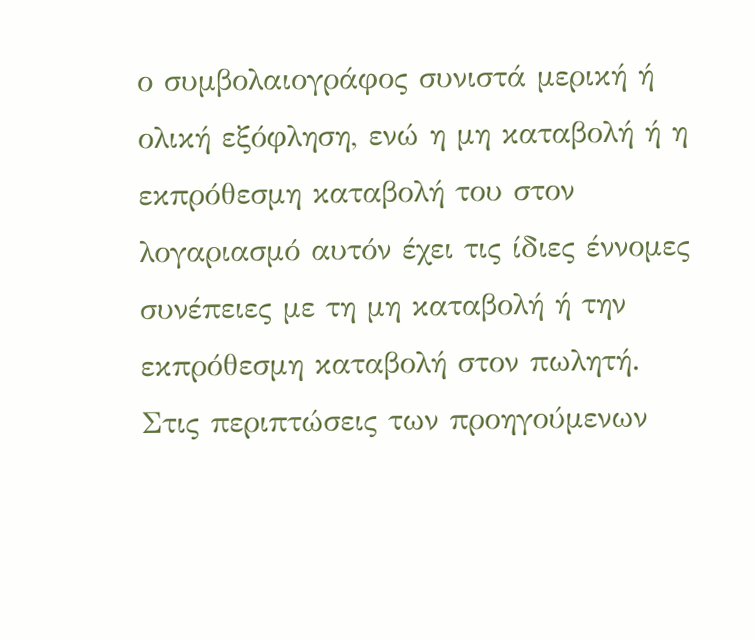ο συμβολαιογράφος συνιστά μερική ή ολική εξόφληση, ενώ η μη καταβολή ή η εκπρόθεσμη καταβολή του στον λογαριασμό αυτόν έχει τις ίδιες έννομες συνέπειες με τη μη καταβολή ή την εκπρόθεσμη καταβολή στον πωλητή. Στις περιπτώσεις των προηγούμενων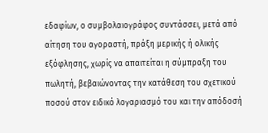εδαφίων, ο συμβολαιογράφος συντάσσει, μετά από αίτηση του αγοραστή, πράξη μερικής ή ολικής εξόφλησης, χωρίς να απαιτείται η σύμπραξη του πωλητή, βεβαιώνοντας την κατάθεση του σχετικού ποσού στον ειδικό λογαριασμό του και την απόδοσή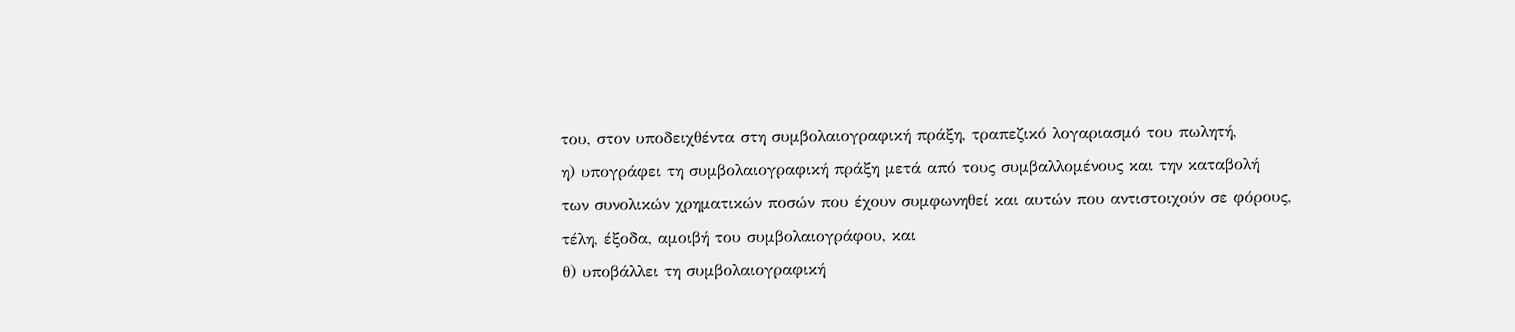του, στον υποδειχθέντα στη συμβολαιογραφική πράξη, τραπεζικό λογαριασμό του πωλητή,
η) υπογράφει τη συμβολαιογραφική πράξη μετά από τους συμβαλλομένους και την καταβολή των συνολικών χρηματικών ποσών που έχουν συμφωνηθεί και αυτών που αντιστοιχούν σε φόρους, τέλη, έξοδα, αμοιβή του συμβολαιογράφου, και
θ) υποβάλλει τη συμβολαιογραφική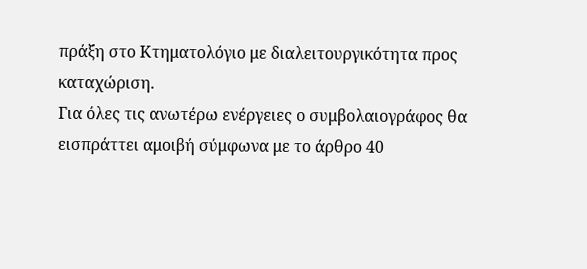πράξη στο Κτηματολόγιο με διαλειτουργικότητα προς καταχώριση.
Για όλες τις ανωτέρω ενέργειες ο συμβολαιογράφος θα εισπράττει αμοιβή σύμφωνα με το άρθρο 40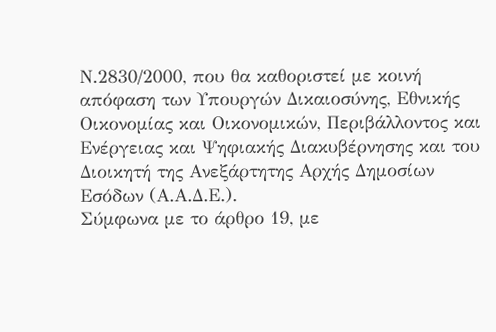Ν.2830/2000, που θα καθοριστεί με κοινή απόφαση των Υπουργών Δικαιοσύνης, Εθνικής Οικονομίας και Οικονομικών, Περιβάλλοντος και Ενέργειας και Ψηφιακής Διακυβέρνησης και του Διοικητή της Ανεξάρτητης Αρχής Δημοσίων Εσόδων (Α.Α.Δ.Ε.).
Σύμφωνα με το άρθρο 19, με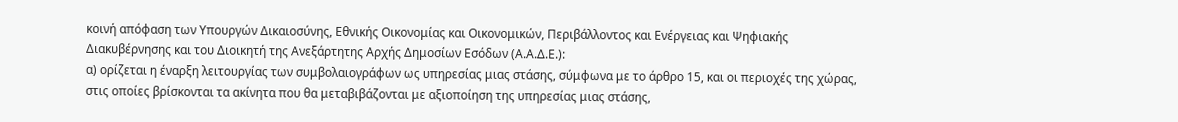κοινή απόφαση των Υπουργών Δικαιοσύνης, Εθνικής Οικονομίας και Οικονομικών, Περιβάλλοντος και Ενέργειας και Ψηφιακής Διακυβέρνησης και του Διοικητή της Ανεξάρτητης Αρχής Δημοσίων Εσόδων (Α.Α.Δ.Ε.):
α) ορίζεται η έναρξη λειτουργίας των συμβολαιογράφων ως υπηρεσίας μιας στάσης, σύμφωνα με το άρθρο 15, και οι περιοχές της χώρας, στις οποίες βρίσκονται τα ακίνητα που θα μεταβιβάζονται με αξιοποίηση της υπηρεσίας μιας στάσης,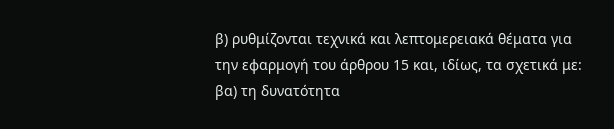β) ρυθμίζονται τεχνικά και λεπτομερειακά θέματα για την εφαρμογή του άρθρου 15 και, ιδίως, τα σχετικά με:
βα) τη δυνατότητα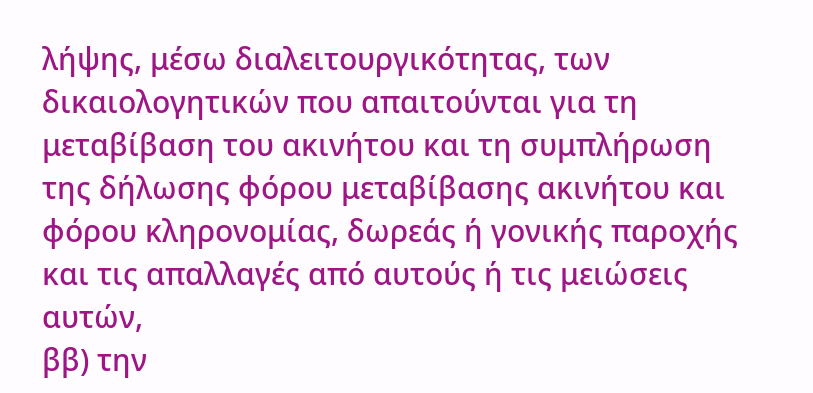λήψης, μέσω διαλειτουργικότητας, των δικαιολογητικών που απαιτούνται για τη μεταβίβαση του ακινήτου και τη συμπλήρωση της δήλωσης φόρου μεταβίβασης ακινήτου και φόρου κληρονομίας, δωρεάς ή γονικής παροχής και τις απαλλαγές από αυτούς ή τις μειώσεις αυτών,
ββ) την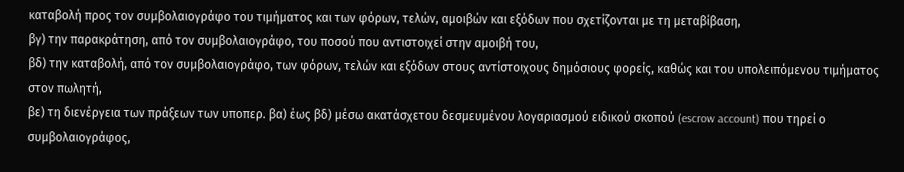καταβολή προς τον συμβολαιογράφο του τιμήματος και των φόρων, τελών, αμοιβών και εξόδων που σχετίζονται με τη μεταβίβαση,
βγ) την παρακράτηση, από τον συμβολαιογράφο, του ποσού που αντιστοιχεί στην αμοιβή του,
βδ) την καταβολή, από τον συμβολαιογράφο, των φόρων, τελών και εξόδων στους αντίστοιχους δημόσιους φορείς, καθώς και του υπολειπόμενου τιμήματος στον πωλητή,
βε) τη διενέργεια των πράξεων των υποπερ. βα) έως βδ) μέσω ακατάσχετου δεσμευμένου λογαριασμού ειδικού σκοπού (escrow account) που τηρεί ο συμβολαιογράφος,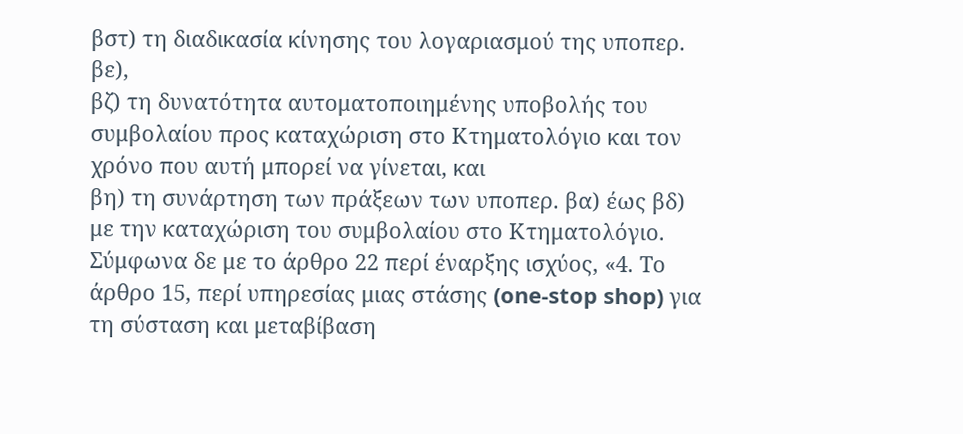βστ) τη διαδικασία κίνησης του λογαριασμού της υποπερ. βε),
βζ) τη δυνατότητα αυτοματοποιημένης υποβολής του συμβολαίου προς καταχώριση στο Κτηματολόγιο και τον χρόνο που αυτή μπορεί να γίνεται, και
βη) τη συνάρτηση των πράξεων των υποπερ. βα) έως βδ) με την καταχώριση του συμβολαίου στο Κτηματολόγιο.
Σύμφωνα δε με το άρθρο 22 περί έναρξης ισχύος, «4. Το άρθρο 15, περί υπηρεσίας μιας στάσης (one-stop shop) για τη σύσταση και μεταβίβαση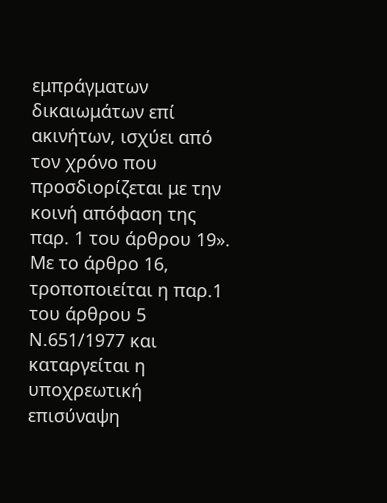εμπράγματων δικαιωμάτων επί ακινήτων, ισχύει από τον χρόνο που προσδιορίζεται με την κοινή απόφαση της παρ. 1 του άρθρου 19».
Με το άρθρο 16, τροποποιείται η παρ.1 του άρθρου 5 Ν.651/1977 και καταργείται η υποχρεωτική επισύναψη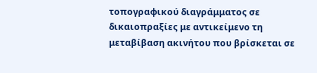τοπογραφικού διαγράμματος σε δικαιοπραξίες με αντικείμενο τη μεταβίβαση ακινήτου που βρίσκεται σε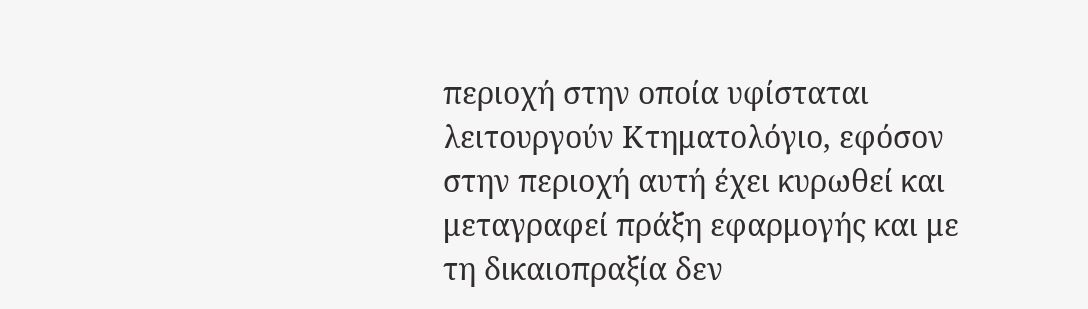περιοχή στην οποία υφίσταται λειτουργούν Κτηματολόγιο, εφόσον στην περιοχή αυτή έχει κυρωθεί και μεταγραφεί πράξη εφαρμογής και με τη δικαιοπραξία δεν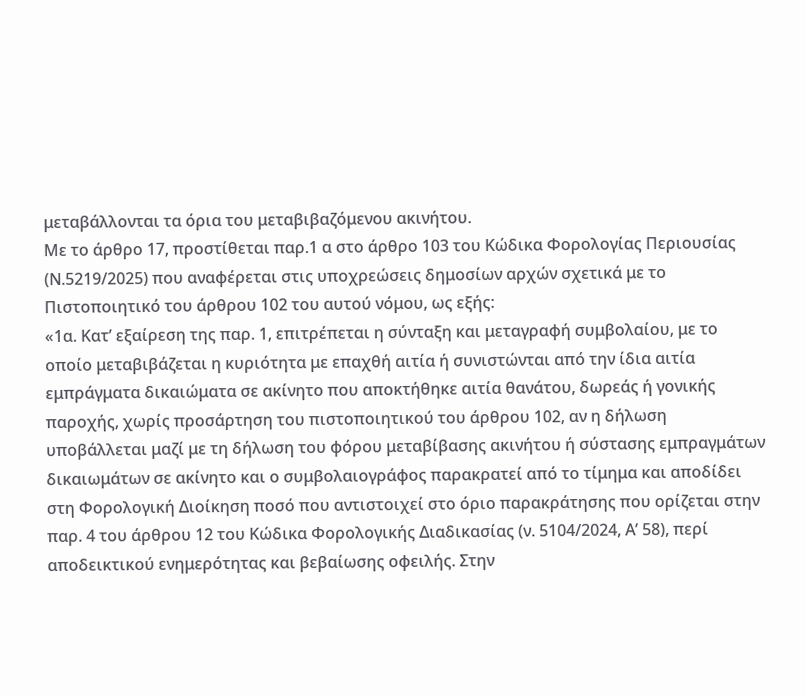μεταβάλλονται τα όρια του μεταβιβαζόμενου ακινήτου.
Με το άρθρο 17, προστίθεται παρ.1 α στο άρθρο 103 του Κώδικα Φορολογίας Περιουσίας (Ν.5219/2025) που αναφέρεται στις υποχρεώσεις δημοσίων αρχών σχετικά με το Πιστοποιητικό του άρθρου 102 του αυτού νόμου, ως εξής:
«1α. Κατ’ εξαίρεση της παρ. 1, επιτρέπεται η σύνταξη και μεταγραφή συμβολαίου, με το οποίο μεταβιβάζεται η κυριότητα με επαχθή αιτία ή συνιστώνται από την ίδια αιτία εμπράγματα δικαιώματα σε ακίνητο που αποκτήθηκε αιτία θανάτου, δωρεάς ή γονικής παροχής, χωρίς προσάρτηση του πιστοποιητικού του άρθρου 102, αν η δήλωση υποβάλλεται μαζί με τη δήλωση του φόρου μεταβίβασης ακινήτου ή σύστασης εμπραγμάτων δικαιωμάτων σε ακίνητο και ο συμβολαιογράφος παρακρατεί από το τίμημα και αποδίδει στη Φορολογική Διοίκηση ποσό που αντιστοιχεί στο όριο παρακράτησης που ορίζεται στην παρ. 4 του άρθρου 12 του Κώδικα Φορολογικής Διαδικασίας (ν. 5104/2024, Α’ 58), περί αποδεικτικού ενημερότητας και βεβαίωσης οφειλής. Στην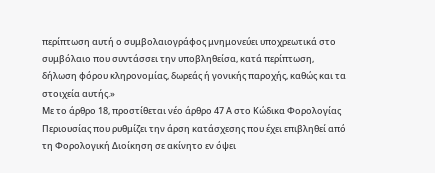περίπτωση αυτή ο συμβολαιογράφος μνημονεύει υποχρεωτικά στο συμβόλαιο που συντάσσει την υποβληθείσα, κατά περίπτωση, δήλωση φόρου κληρονομίας, δωρεάς ή γονικής παροχής, καθώς και τα στοιχεία αυτής.»
Με το άρθρο 18, προστίθεται νέο άρθρο 47 Α στο Κώδικα Φορολογίας Περιουσίας που ρυθμίζει την άρση κατάσχεσης που έχει επιβληθεί από τη Φορολογική Διοίκηση σε ακίνητο εν όψει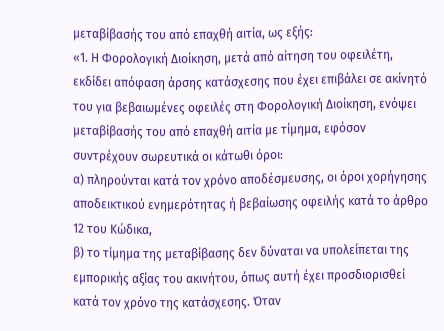μεταβίβασής του από επαχθή αιτία, ως εξής:
«1. Η Φορολογική Διοίκηση, μετά από αίτηση του οφειλέτη, εκδίδει απόφαση άρσης κατάσχεσης που έχει επιβάλει σε ακίνητό του για βεβαιωμένες οφειλές στη Φορολογική Διοίκηση, ενόψει μεταβίβασής του από επαχθή αιτία με τίμημα, εφόσον συντρέχουν σωρευτικά οι κάτωθι όροι:
α) πληρούνται κατά τον χρόνο αποδέσμευσης, οι όροι χορήγησης αποδεικτικού ενημερότητας ή βεβαίωσης οφειλής κατά το άρθρο 12 του Κώδικα,
β) το τίμημα της μεταβίβασης δεν δύναται να υπολείπεται της εμπορικής αξίας του ακινήτου, όπως αυτή έχει προσδιορισθεί κατά τον χρόνο της κατάσχεσης. Όταν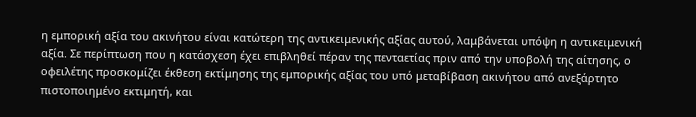η εμπορική αξία του ακινήτου είναι κατώτερη της αντικειμενικής αξίας αυτού, λαμβάνεται υπόψη η αντικειμενική αξία. Σε περίπτωση που η κατάσχεση έχει επιβληθεί πέραν της πενταετίας πριν από την υποβολή της αίτησης, ο οφειλέτης προσκομίζει έκθεση εκτίμησης της εμπορικής αξίας του υπό μεταβίβαση ακινήτου από ανεξάρτητο πιστοποιημένο εκτιμητή, και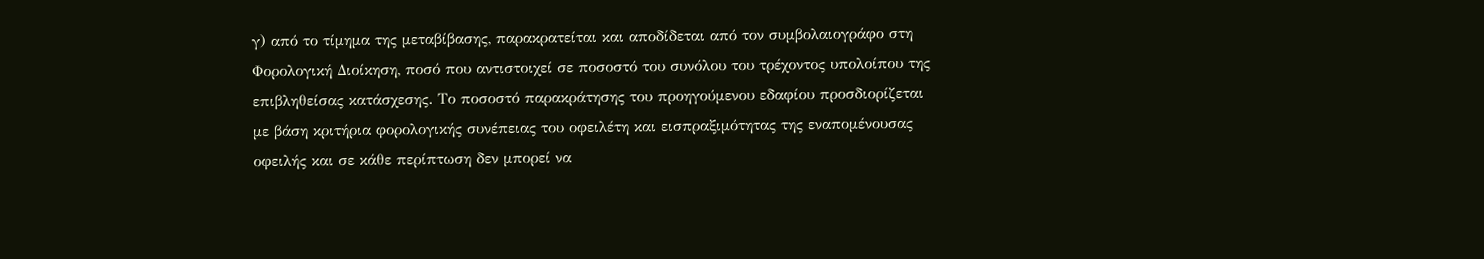γ) από το τίμημα της μεταβίβασης, παρακρατείται και αποδίδεται από τον συμβολαιογράφο στη Φορολογική Διοίκηση, ποσό που αντιστοιχεί σε ποσοστό του συνόλου του τρέχοντος υπολοίπου της επιβληθείσας κατάσχεσης. Το ποσοστό παρακράτησης του προηγούμενου εδαφίου προσδιορίζεται με βάση κριτήρια φορολογικής συνέπειας του οφειλέτη και εισπραξιμότητας της εναπομένουσας οφειλής και σε κάθε περίπτωση δεν μπορεί να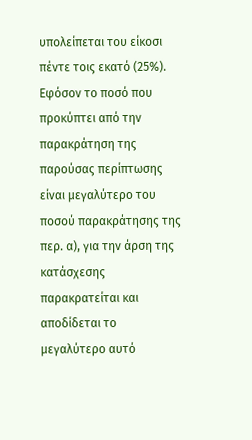υπολείπεται του είκοσι πέντε τοις εκατό (25%). Εφόσον το ποσό που προκύπτει από την παρακράτηση της παρούσας περίπτωσης είναι μεγαλύτερο του ποσού παρακράτησης της περ. α), για την άρση της κατάσχεσης παρακρατείται και αποδίδεται το μεγαλύτερο αυτό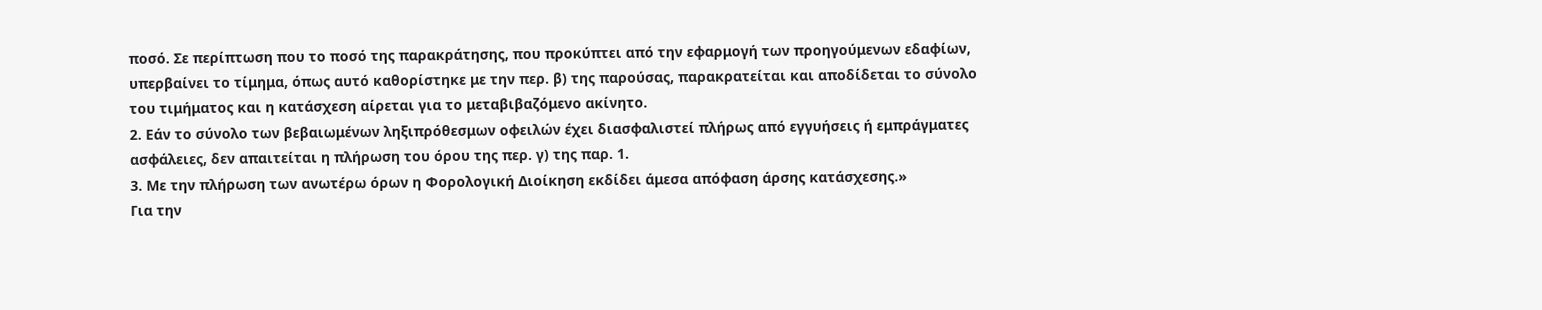ποσό. Σε περίπτωση που το ποσό της παρακράτησης, που προκύπτει από την εφαρμογή των προηγούμενων εδαφίων, υπερβαίνει το τίμημα, όπως αυτό καθορίστηκε με την περ. β) της παρούσας, παρακρατείται και αποδίδεται το σύνολο του τιμήματος και η κατάσχεση αίρεται για το μεταβιβαζόμενο ακίνητο.
2. Εάν το σύνολο των βεβαιωμένων ληξιπρόθεσμων οφειλών έχει διασφαλιστεί πλήρως από εγγυήσεις ή εμπράγματες ασφάλειες, δεν απαιτείται η πλήρωση του όρου της περ. γ) της παρ. 1.
3. Με την πλήρωση των ανωτέρω όρων η Φορολογική Διοίκηση εκδίδει άμεσα απόφαση άρσης κατάσχεσης.»
Για την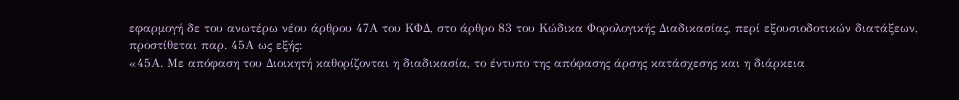εφαρμογή δε του ανωτέρω νέου άρθρου 47Α του ΚΦΔ, στο άρθρο 83 του Κώδικα Φορολογικής Διαδικασίας, περί εξουσιοδοτικών διατάξεων, προστίθεται παρ. 45Α ως εξής:
«45Α. Με απόφαση του Διοικητή καθορίζονται η διαδικασία, το έντυπο της απόφασης άρσης κατάσχεσης και η διάρκεια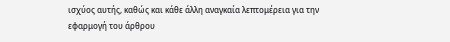ισχύος αυτής, καθώς και κάθε άλλη αναγκαία λεπτομέρεια για την εφαρμογή του άρθρου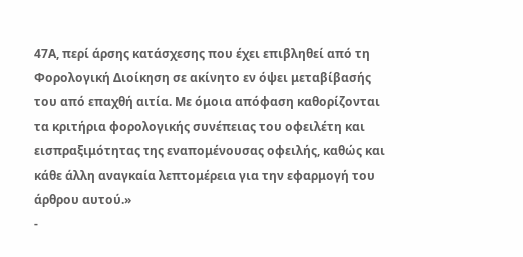47Α, περί άρσης κατάσχεσης που έχει επιβληθεί από τη Φορολογική Διοίκηση σε ακίνητο εν όψει μεταβίβασής του από επαχθή αιτία. Με όμοια απόφαση καθορίζονται τα κριτήρια φορολογικής συνέπειας του οφειλέτη και εισπραξιμότητας της εναπομένουσας οφειλής, καθώς και κάθε άλλη αναγκαία λεπτομέρεια για την εφαρμογή του άρθρου αυτού.»
-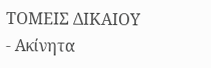ΤΟΜΕΙΣ ΔΙΚΑΙΟΥ
- Ακίνητα